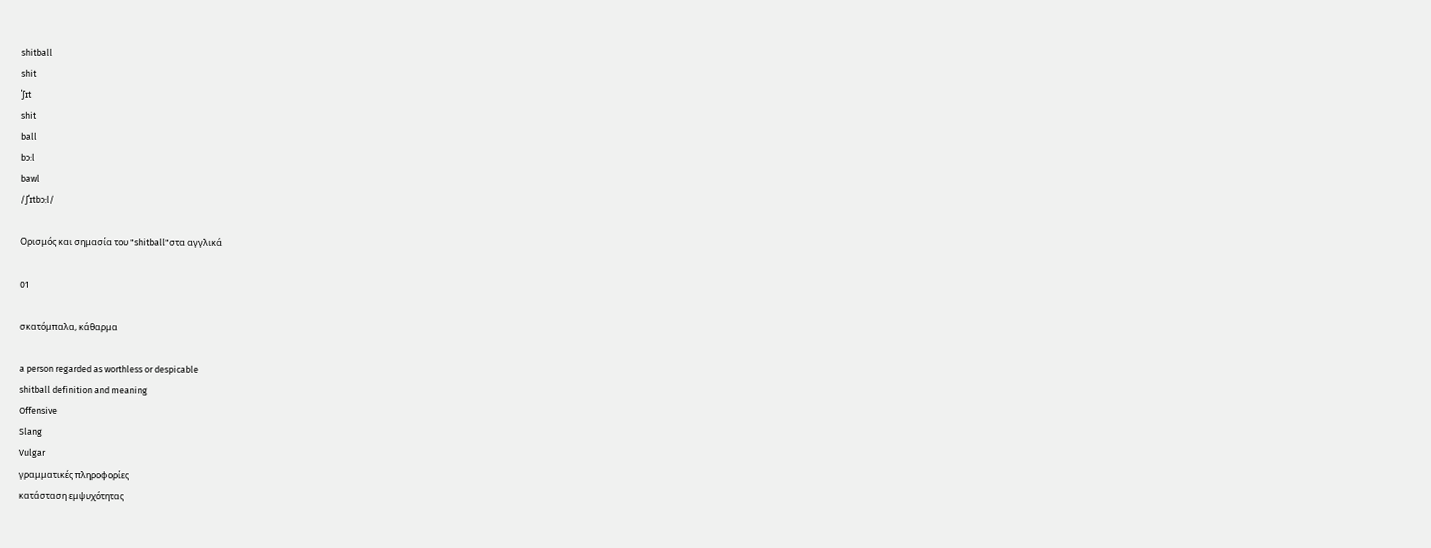shitball
shit
ˈʃɪt
shit
ball
bɔ:l
bawl
/ʃˈɪtbɔːl/

Ορισμός και σημασία του "shitball"στα αγγλικά

01

σκατόμπαλα, κάθαρμα

a person regarded as worthless or despicable
shitball definition and meaning
Offensive
Slang
Vulgar
γραμματικές πληροφορίες
κατάσταση εμψυχότητας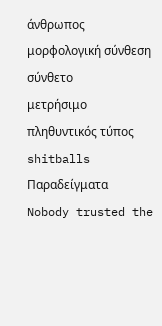άνθρωπος
μορφολογική σύνθεση
σύνθετο
μετρήσιμο
πληθυντικός τύπος
shitballs
Παραδείγματα
Nobody trusted the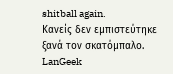shitball again.
Κανείς δεν εμπιστεύτηκε ξανά τον σκατόμπαλο.
LanGeek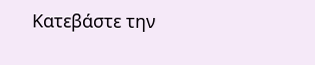Κατεβάστε την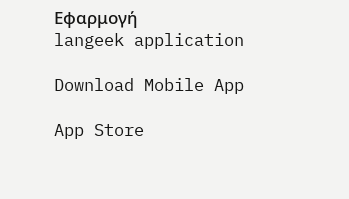Εφαρμογή
langeek application

Download Mobile App

App Store